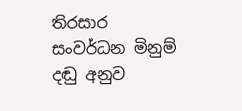තිරසාර සංවර්ධන මිනුම් දඬු අනුව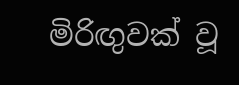මිරිඟුවක් වූ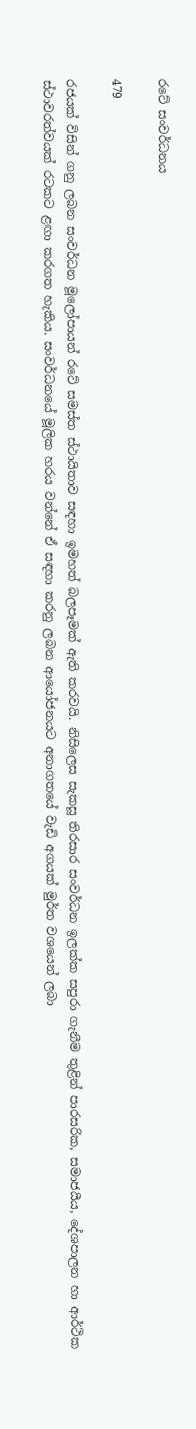රටේ සංවර්ධනය

479

රජයක් විසින් ගනු ලබන සංවර්ධන මූලෝපායන් රටේ සමස්ත ස්ථායිතාව සඳහා ඉමහත් බලපෑමක් ඇති කරවයි. නිසිලෙස සැකසූ තිරසාර සංවර්ධන ඉලක්ක සපුරා ගැනීම තුළින් පාරසරික, සමාජයීය, දේශපාලන හා ආර්ථික ස්ථාවරත්වයක් රටකට ළඟා කරගත හැකිය. සංවර්ධනයේ මූලික හරය වන්නේ ඒ සඳහා කරනු ලබන ආයෝජනයට අනාගතයේ වැඩි අගයක් මුර්ත වශයෙන් ලබා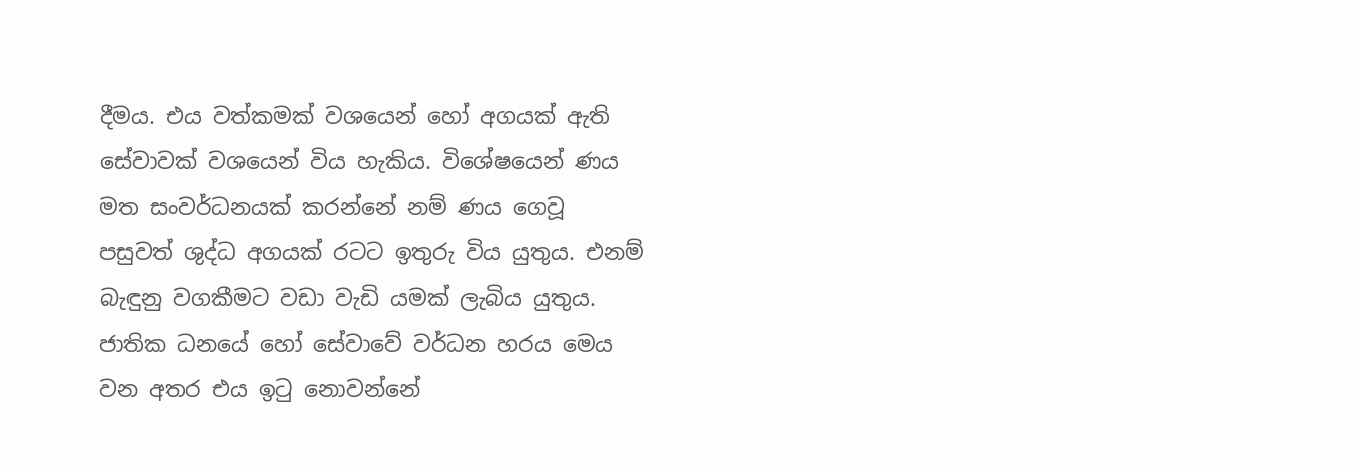දීමය. එය වත්කමක් වශයෙන් හෝ අගයක් ඇති සේවාවක් වශයෙන් විය හැකිය. විශේෂයෙන් ණය මත සංවර්ධනයක් කරන්නේ නම් ණය ගෙවූ පසුවත් ශුද්ධ අගයක් රටට ඉතුරු විය යුතුය. එනම් බැඳුනු වගකීමට වඩා වැඩි යමක් ලැබිය යුතුය. ජාතික ධනයේ හෝ සේවාවේ වර්ධන හරය මෙය වන අතර එය ඉටු නොවන්නේ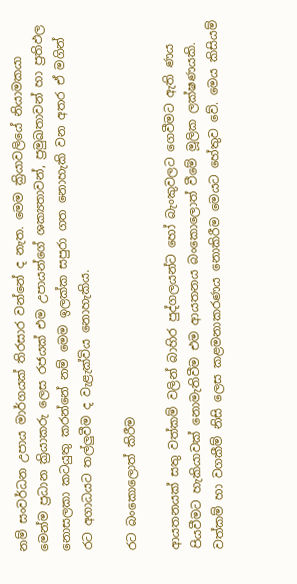නම් සංවර්ධන උපාය මාර්ගයක් තිරසාර වන්නේ ද නැත. මෙම ක්‍රියාවලියේ නියාමකයා මෙන්ම ප්‍රධාන ක්‍රියාකරු ලෙස රජයක් එම උපායන්ගේ ශක්‍යතාවන්, ප්‍රමුඛතාවන් හා ප්‍රතිඵල නොසලකා කටයුතු කරන්නේ නම් මෙම ඉලක්ක සපුරා ගත නොහැකි වන අතර ඒ මගින් රට අගාධයට තල්ලුවීම ද වැළැක්විය නොහැකිය.

රට බංකොලොත් කිරීම

ආයතනයක් සතු වත්කම් වලින් බාහිර පුද්ගලයන්ට හෝ බැංකුවලට ගෙවීමට ඇති ණය පියවීමට හැකියාවක් නොමැතිවීම එම ආයතනය බංකොලොත් වීමේ මූලික ලක්ෂණයකි. වත්කම් හා වගකීම් නිසි ලෙස කළමනාකරණය නොකිරීම මෙයට හේතුව වේ. මෙය කිසියම්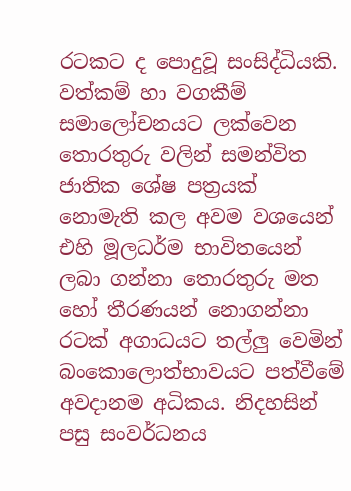රටකට ද පොදුවූ සංසිද්ධියකි. වත්කම් හා වගකීම් සමාලෝචනයට ලක්වෙන තොරතුරු වලින් සමන්විත ජාතික ශේෂ පත්‍රයක් නොමැති කල අවම වශයෙන් එහි මූලධර්ම භාවිතයෙන් ලබා ගන්නා තොරතුරු මත හෝ තීරණයන් නොගන්නා රටක් අගාධයට තල්ලු වෙමින් බංකොලොත්භාවයට පත්වීමේ අවදානම අධිකය. නිදහසින් පසු සංවර්ධනය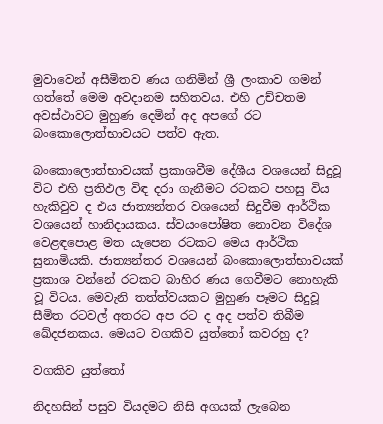මුවාවෙන් අසීමිතව ණය ගනිමින් ශ්‍රී ලංකාව ගමන් ගත්තේ මෙම අවදානම සහිතවය. එහි උච්චතම අවස්ථාවට මුහුණ දෙමින් අද අපගේ රට බංකොලොත්භාවයට පත්ව ඇත.

බංකොලොත්භාවයක් ප්‍රකාශවීම දේශීය වශයෙන් සිදුවූ විට එහි ප්‍රතිඵල විඳ දරා ගැනීමට රටකට පහසු විය හැකිවුව ද එය ජාත්‍යන්තර වශයෙන් සිදුවීම ආර්ථික වශයෙන් හානිදායකය. ස්වයංපෝෂිත නොවන විදේශ වෙළඳපොළ මත යැපෙන රටකට මෙය ආර්ථික සුනාමියකි. ජාත්‍යන්තර වශයෙන් බංකොලොත්භාවයක් ප්‍රකාශ වන්නේ රටකට බාහිර ණය ගෙවීමට නොහැකි වූ විටය. මෙවැනි තත්ත්වයකට මුහුණ පෑමට සිදුවූ සීමිත රටවල් අතරට අප රට ද අද පත්ව තිබීම ඛේදජනකය. මෙයට වගකිව යුත්තෝ කවරහු ද?

වගකිව යුත්තෝ

නිදහසින් පසුව වියදමට නිසි අගයක් ලැබෙන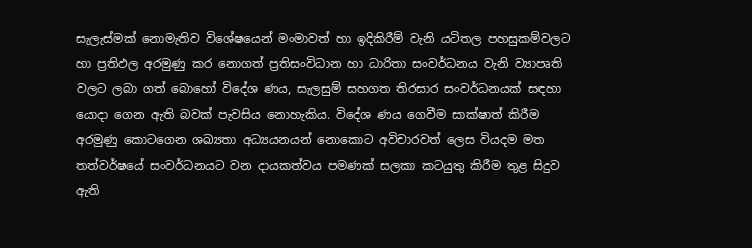සැලැස්මක් නොමැතිව විශේෂයෙන් මංමාවත් හා ඉදිකිරීම් වැනි යටිතල පහසුකම්වලට හා ප්‍රතිඵල අරමුණු කර නොගත් ප්‍රතිසංවිධාන හා ධාරිතා සංවර්ධනය වැනි ව්‍යාපෘති වලට ලබා ගත් බොහෝ විදේශ ණය, සැලසුම් සහගත තිරසාර සංවර්ධනයක් සඳහා යොදා ගෙන ඇති බවක් පැවසිය නොහැකිය. විදේශ ණය ගෙවීම සාක්ෂාත් කිරීම අරමුණු කොටගෙන ශඛ්‍යතා අධ්‍යයනයන් නොකොට අවිචාරවත් ලෙස වියදම මත තත්වර්ෂයේ සංවර්ධනයට වන දායකත්වය පමණක් සලකා කටයුතු කිරීම තුළ සිදුව ඇති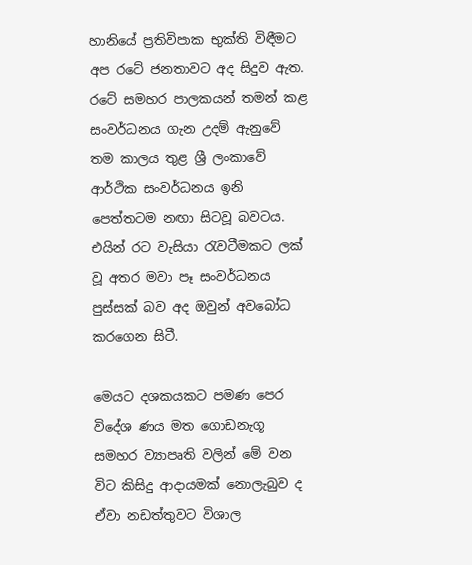හානියේ ප්‍රතිවිපාක භුක්ති විඳීමට අප රටේ ජනතාවට අද සිදුව ඇත. රටේ සමහර පාලකයන් තමන් කළ සංවර්ධනය ගැන උදම් ඇනුවේ තම කාලය තුළ ශ්‍රී ලංකාවේ ආර්ථික සංවර්ධනය ඉනි පෙත්තටම නඟා සිටවූ බවටය. එයින් රට වැසියා රැවටීමකට ලක් වූ අතර මවා පෑ සංවර්ධනය පුස්සක් බව අද ඔවුන් අවබෝධ කරගෙන සිටී.

මෙයට දශකයකට පමණ පෙර විදේශ ණය මත ගොඩනැගූ සමහර ව්‍යාපෘති වලින් මේ වන විට කිසිදු ආදායමක් නොලැබුව ද ඒවා නඩත්තුවට විශාල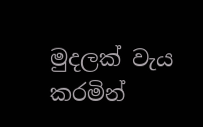මුදලක් වැය කරමින්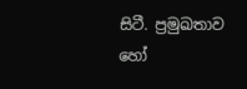සිටී. ප්‍රමුඛතාව හෝ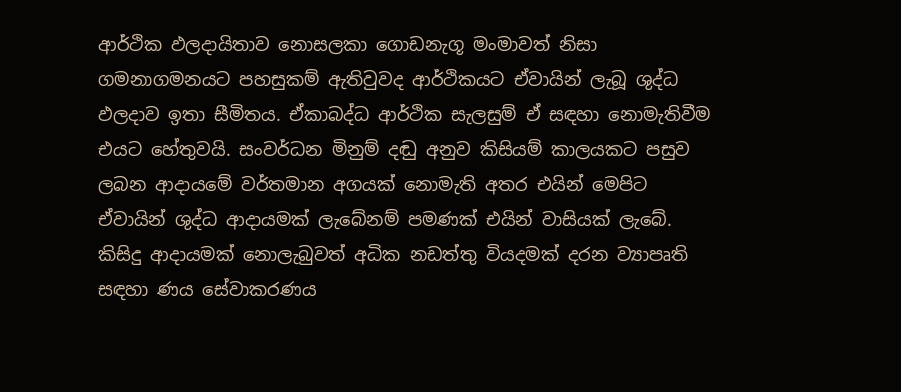ආර්ථික ඵලදායිතාව නොසලකා ගොඩනැගූ මංමාවත් නිසා ගමනාගමනයට පහසුකම් ඇතිවුවද ආර්ථිකයට ඒවායින් ලැබූ ශුද්ධ ඵලදාව ඉතා සීමිතය. ඒකාබද්ධ ආර්ථික සැලසුම් ඒ සඳහා නොමැතිවීම එයට හේතුවයි. සංවර්ධන මිනුම් දඬු අනුව කිසියම් කාලයකට පසුව ලබන ආදායමේ වර්තමාන අගයක් නොමැති අතර එයින් මෙපිට ඒවායින් ශුද්ධ ආදායමක් ලැබේනම් පමණක් එයින් වාසියක් ලැබේ. කිසිදු ආදායමක් නොලැබුවත් අධික නඩත්තු වියදමක් දරන ව්‍යාපෘති සඳහා ණය සේවාකරණය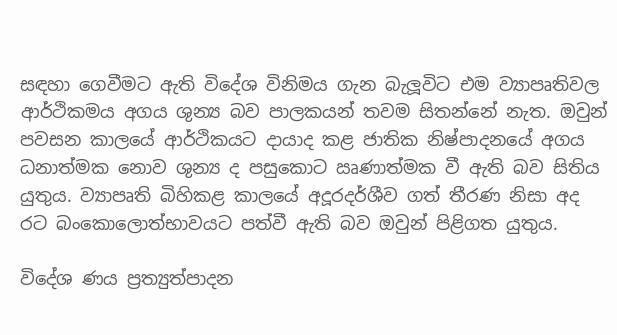සඳහා ගෙවීමට ඇති විදේශ විනිමය ගැන බැලූවිට එම ව්‍යාපෘතිවල ආර්ථිකමය අගය ශුන්‍ය බව පාලකයන් තවම සිතන්නේ නැත. ඔවුන් පවසන කාලයේ ආර්ථිකයට දායාද කළ ජාතික නිෂ්පාදනයේ අගය ධනාත්මක නොව ශුන්‍ය ද පසුකොට ඍණාත්මක වී ඇති බව සිතිය යුතුය. ව්‍යාපෘති බිහිකළ කාලයේ අදූරදර්ශීව ගත් තීරණ නිසා අද රට බංකොලොත්භාවයට පත්වී ඇති බව ඔවුන් පිළිගත යුතුය.

විදේශ ණය ප්‍රත්‍යුත්පාදන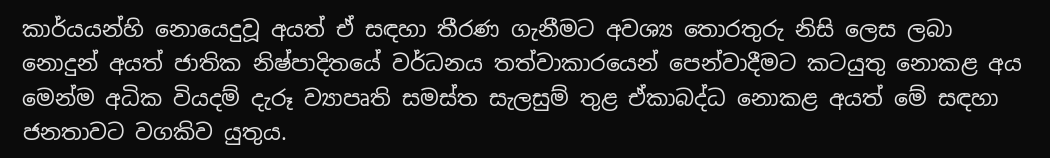කාර්යයන්හි නොයෙදුවූ අයත් ඒ සඳහා තීරණ ගැනීමට අවශ්‍ය තොරතුරු නිසි ලෙස ලබා නොදුන් අයත් ජාතික නිෂ්පාදිතයේ වර්ධනය තත්වාකාරයෙන් පෙන්වාදීමට කටයුතු නොකළ අය මෙන්ම අධික වියදම් දැරූ ව්‍යාපෘති සමස්ත සැලසුම් තුළ ඒකාබද්ධ නොකළ අයත් මේ සඳහා ජනතාවට වගකිව යුතුය.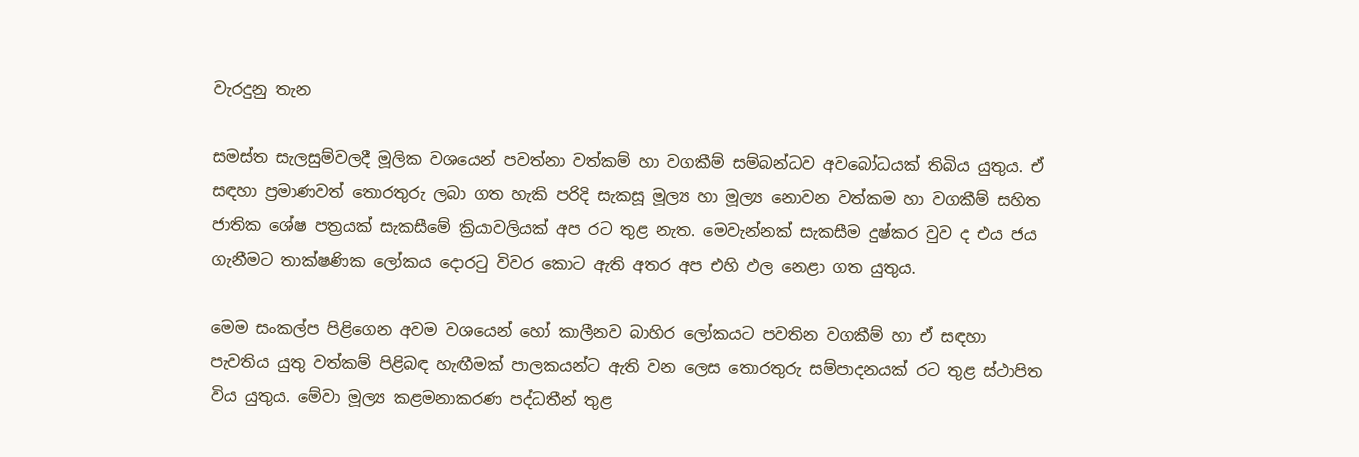වැරදුනු තැන

සමස්ත සැලසුම්වලදී මූලික වශයෙන් පවත්නා වත්කම් හා වගකීම් සම්බන්ධව අවබෝධයක් තිබිය යුතුය. ඒ සඳහා ප්‍රමාණවත් තොරතුරු ලබා ගත හැකි පරිදි සැකසූ මූල්‍ය හා මූල්‍ය නොවන වත්කම හා වගකීම් සහිත ජාතික ශේෂ පත්‍රයක් සැකසීමේ ක්‍රියාවලියක් අප රට තුළ නැත. මෙවැන්නක් සැකසීම දුෂ්කර වුව ද එය ජය ගැනීමට තාක්ෂණික ලෝකය දොරටු විවර කොට ඇති අතර අප එහි ඵල නෙළා ගත යුතුය.

මෙම සංකල්ප පිළිගෙන අවම වශයෙන් හෝ කාලීනව බාහිර ලෝකයට පවතින වගකීම් හා ඒ සඳහා පැවතිය යුතු වත්කම් පිළිබඳ හැඟීමක් පාලකයන්ට ඇති වන ලෙස තොරතුරු සම්පාදනයක් රට තුළ ස්ථාපිත විය යුතුය. මේවා මූල්‍ය කළමනාකරණ පද්ධතීන් තුළ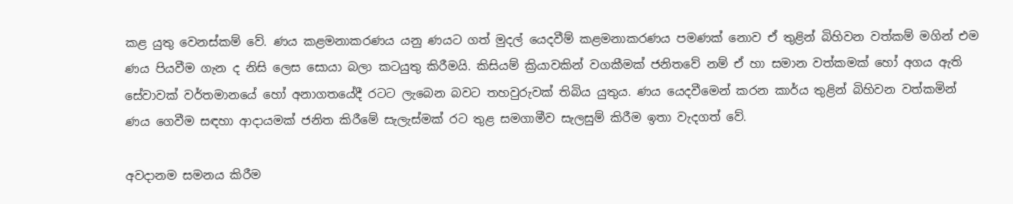කළ යුතු වෙනස්කම් වේ. ණය කළමනාකරණය යනු ණයට ගත් මුදල් යෙදවීම් කළමනාකරණය පමණක් නොව ඒ තුළින් බිහිවන වත්කම් මගින් එම ණය පියවීම ගැන ද නිසි ලෙස සොයා බලා කටයුතු කිරීමයි. කිසියම් ක්‍රියාවකින් වගකීමක් ජනිතවේ නම් ඒ හා සමාන වත්කමක් හෝ අගය ඇති සේවාවක් වර්තමානයේ හෝ අනාගතයේදී රටට ලැබෙන බවට තහවුරුවක් තිබිය යුතුය. ණය යෙදවීමෙන් කරන කාර්ය තුළින් බිහිවන වත්කමින් ණය ගෙවීම සඳහා ආදායමක් ජනිත කිරීමේ සැලැස්මක් රට තුළ සමගාමීව සැලසුම් කිරීම ඉතා වැදගත් වේ.

අවදානම සමනය කිරීම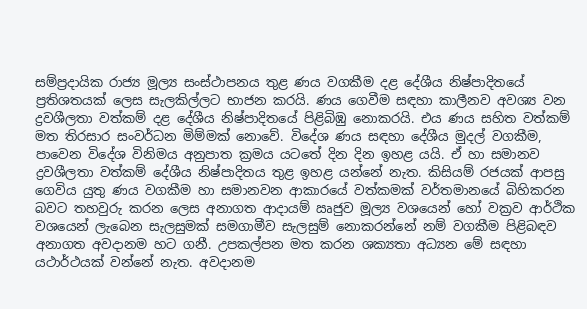සම්ප්‍රදායික රාජ්‍ය මූල්‍ය සංස්ථාපනය තුළ ණය වගකීම දළ දේශීය නිෂ්පාදිතයේ ප්‍රතිශතයක් ලෙස සැලකිල්ලට භාජන කරයි. ණය ගෙවීම සඳහා කාලීනව අවශ්‍ය වන ද්‍රවශීලතා වත්කම් දළ දේශීය නිෂ්පාදිතයේ පිළිබිඹු නොකරයි. එය ණය සහිත වත්කම් මත තිරසාර සංවර්ධන මිම්මක් නොවේ. විදේශ ණය සඳහා දේශීය මුදල් වගකීම, පාවෙන විදේශ විනිමය අනුපාත ක්‍රමය යටතේ දින දින ඉහළ යයි. ඒ හා සමානව ද්‍රවශීලතා වත්කම් දේශීය නිෂ්පාදිතය තුළ ඉහළ යන්නේ නැත. කිසියම් රජයක් ආපසු ගෙවිය යුතු ණය වගකීම හා සමානවන ආකාරයේ වත්කමක් වර්තමානයේ බිහිකරන බවට තහවුරු කරන ලෙස අනාගත ආදායම් ඍජුව මූල්‍ය වශයෙන් හෝ වක්‍රව ආර්ථික වශයෙන් ලැබෙන සැලසුමක් සමගාමීව සැලසුම් නොකරන්නේ නම් වගකීම පිළිබඳව අනාගත අවදානම හට ගනී. උපකල්පන මත කරන ශක්‍යතා අධ්‍යන මේ සඳහා යථාර්ථයක් වන්නේ නැත. අවදානම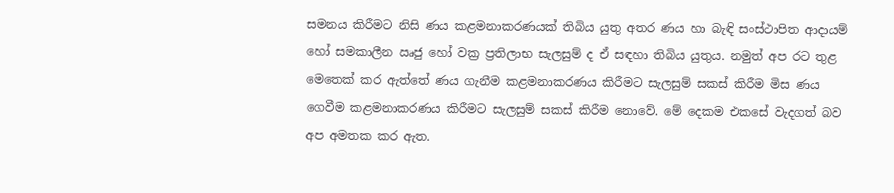සමනය කිරීමට නිසි ණය කළමනාකරණයක් තිබිය යුතු අතර ණය හා බැඳි සංස්ථාපිත ආදායම් හෝ සමකාලීන ඍජු හෝ වක්‍ර ප්‍රතිලාභ සැලසුම් ද ඒ සඳහා තිබිය යුතුය. නමුත් අප රට තුළ මෙතෙක් කර ඇත්තේ ණය ගැනීම කළමනාකරණය කිරීමට සැලසුම් සකස් කිරීම මිස ණය ගෙවීම කළමනාකරණය කිරීමට සැලසුම් සකස් කිරීම නොවේ. මේ දෙකම එකසේ වැදගත් බව අප අමතක කර ඇත.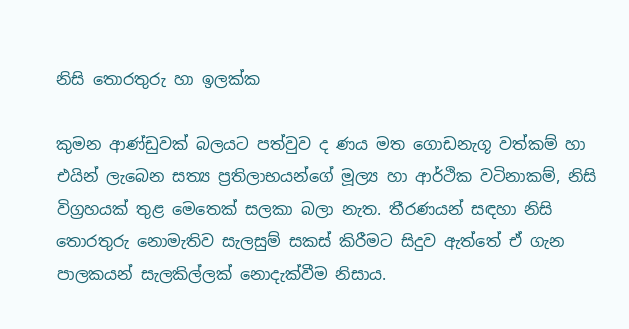නිසි තොරතුරු හා ඉලක්ක

කුමන ආණ්ඩුවක් බලයට පත්වුව ද ණය මත ගොඩනැගූ වත්කම් හා එයින් ලැබෙන සත්‍ය ප්‍රතිලාභයන්ගේ මූල්‍ය හා ආර්ථික වටිනාකම්, නිසි විග්‍රහයක් තුළ මෙතෙක් සලකා බලා නැත. තීරණයන් සඳහා නිසි තොරතුරු නොමැතිව සැලසුම් සකස් කිරීමට සිදුව ඇත්තේ ඒ ගැන පාලකයන් සැලකිල්ලක් නොදැක්වීම නිසාය.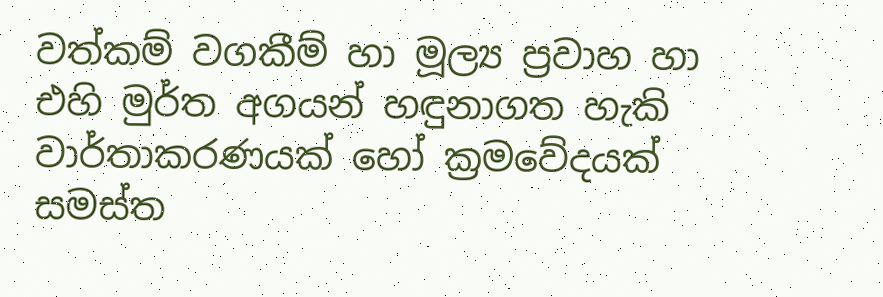වත්කම් වගකීම් හා මූල්‍ය ප්‍රවාහ හා එහි මුර්ත අගයන් හඳුනාගත හැකි වාර්තාකරණයක් හෝ ක්‍රමවේදයක් සමස්ත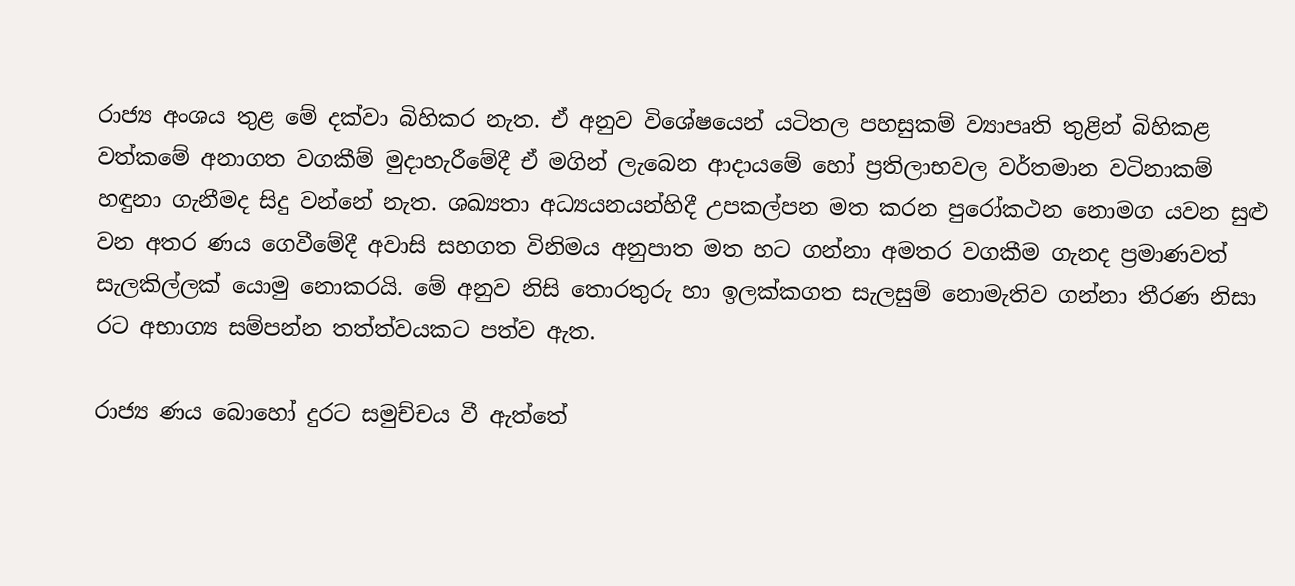රාජ්‍ය අංශය තුළ මේ දක්වා බිහිකර නැත. ඒ අනුව විශේෂයෙන් යටිතල පහසුකම් ව්‍යාපෘති තුළින් බිහිකළ වත්කමේ අනාගත වගකීම් මුදාහැරීමේදී ඒ මගින් ලැබෙන ආදායමේ හෝ ප්‍රතිලාභවල වර්තමාන වටිනාකම් හඳුනා ගැනීමද සිදු වන්නේ නැත. ශඛ්‍යතා අධ්‍යයනයන්හිදී උපකල්පන මත කරන පුරෝකථන නොමග යවන සුළු වන අතර ණය ගෙවීමේදී අවාසි සහගත විනිමය අනුපාත මත හට ගන්නා අමතර වගකීම ගැනද ප්‍රමාණවත් සැලකිල්ලක් යොමු නොකරයි. මේ අනුව නිසි තොරතුරු හා ඉලක්කගත සැලසුම් නොමැතිව ගන්නා තීරණ නිසා රට අභාග්‍ය සම්පන්න තත්ත්වයකට පත්ව ඇත.

රාජ්‍ය ණය බොහෝ දුරට සමුච්චය වී ඇත්තේ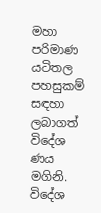මහා පරිමාණ යටිතල පහසුකම් සඳහා ලබාගත් විදේශ ණය මගිනි. විදේශ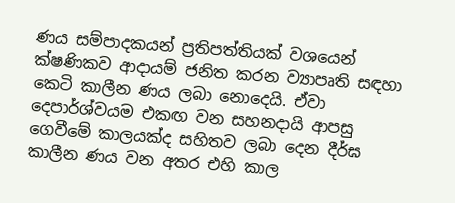ණය සම්පාදකයන් ප්‍රතිපත්තියක් වශයෙන් ක්ෂණිකව ආදායම් ජනිත කරන ව්‍යාපෘති සඳහා කෙටි කාලීන ණය ලබා නොදෙයි. ඒවා දෙපාර්ශ්වයම එකඟ වන සහනදායි ආපසු ගෙවීමේ කාලයක්ද සහිතව ලබා දෙන දීර්ඝ කාලීන ණය වන අතර එහි කාල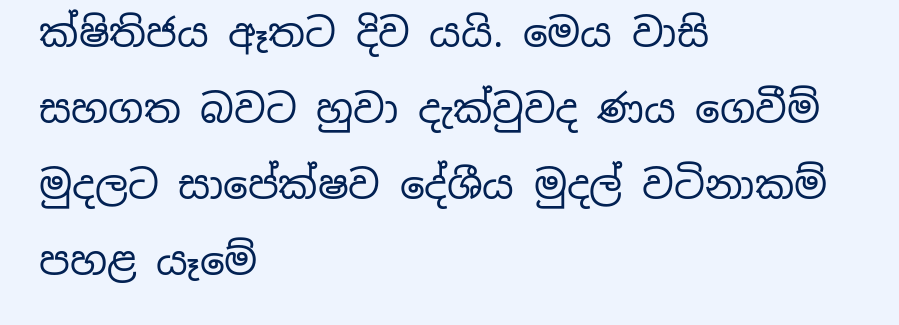ක්ෂිතිජය ඈතට දිව යයි. මෙය වාසි සහගත බවට හුවා දැක්වුවද ණය ගෙවීම් මුදලට සාපේක්ෂව දේශීය මුදල් වටිනාකම් පහළ යෑමේ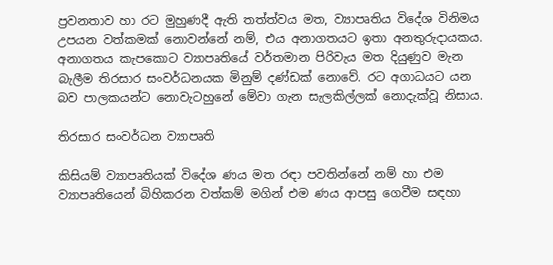ප්‍රවනතාව හා රට මුහුණදී ඇති තත්ත්වය මත, ව්‍යාපෘතිය විදේශ විනිමය උපයන වත්කමක් නොවන්නේ නම්, එය අනාගතයට ඉතා අනතුරුදායකය. අනාගතය කැපකොට ව්‍යාපෘතියේ වර්තමාන පිරිවැය මත දියුණුව මැන බැලීම තිරසාර සංවර්ධනයක මිනුම් දණ්ඩක් නොවේ. රට අගාධයට යන බව පාලකයන්ට නොවැටහුනේ මේවා ගැන සැලකිල්ලක් නොදැක්වූ නිසාය.

තිරසාර සංවර්ධන ව්‍යාපෘති

කිසියම් ව්‍යාපෘතියක් විදේශ ණය මත රඳා පවතින්නේ නම් හා එම ව්‍යාපෘතියෙන් බිහිකරන වත්කම් මගින් එම ණය ආපසු ගෙවීම සඳහා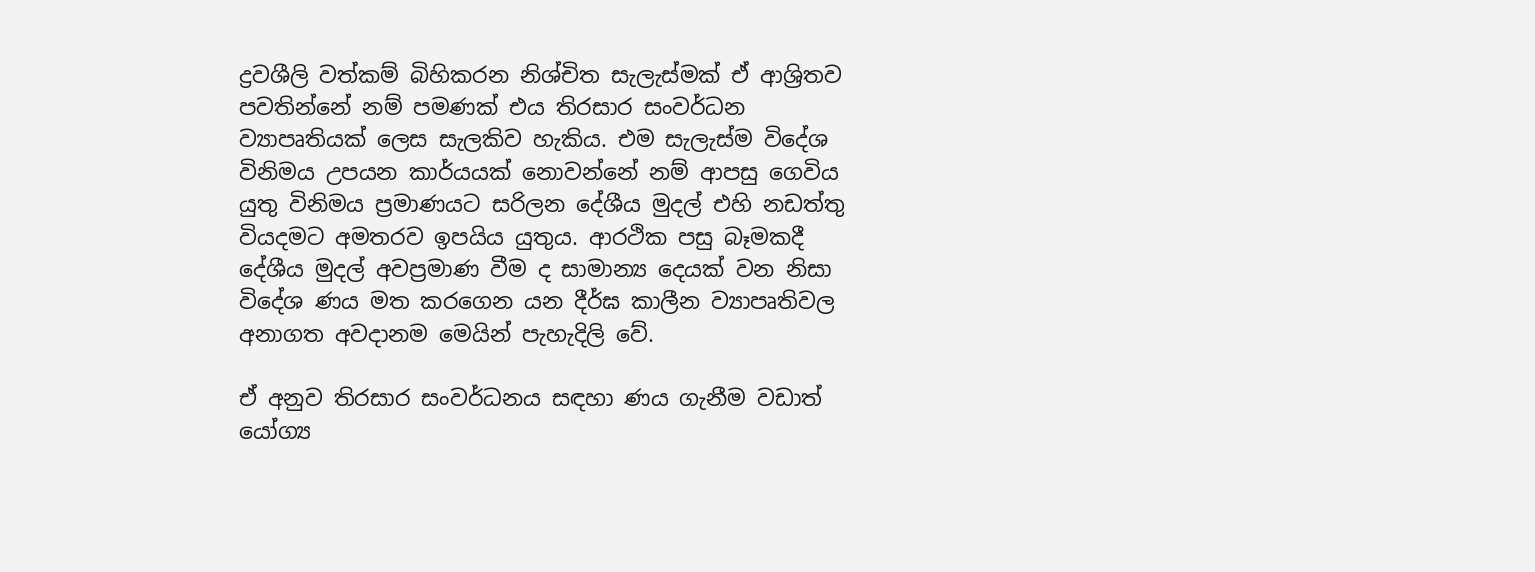ද්‍රවශීලි වත්කම් බිහිකරන නිශ්චිත සැලැස්මක් ඒ ආශ්‍රිතව පවතින්නේ නම් පමණක් එය තිරසාර සංවර්ධන ව්‍යාපෘතියක් ලෙස සැලකිව හැකිය. එම සැලැස්ම විදේශ විනිමය උපයන කාර්යයක් නොවන්නේ නම් ආපසු ගෙවිය යුතු විනිමය ප්‍රමාණයට සරිලන දේශීය මුදල් එහි නඩත්තු වියදමට අමතරව ඉපයිය යුතුය. ආරථික පසු බෑමකදී දේශීය මුදල් අවප්‍රමාණ වීම ද සාමාන්‍ය දෙයක් වන නිසා විදේශ ණය මත කරගෙන යන දීර්ඝ කාලීන ව්‍යාපෘතිවල අනාගත අවදානම මෙයින් පැහැදිලි වේ.

ඒ අනුව තිරසාර සංවර්ධනය සඳහා ණය ගැනීම වඩාත් යෝග්‍ය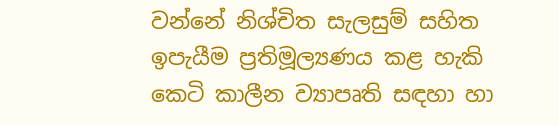වන්නේ නිශ්චිත සැලසුම් සහිත ඉපැයීම ප්‍රතිමූල්‍යණය කළ හැකි කෙටි කාලීන ව්‍යාපෘති සඳහා හා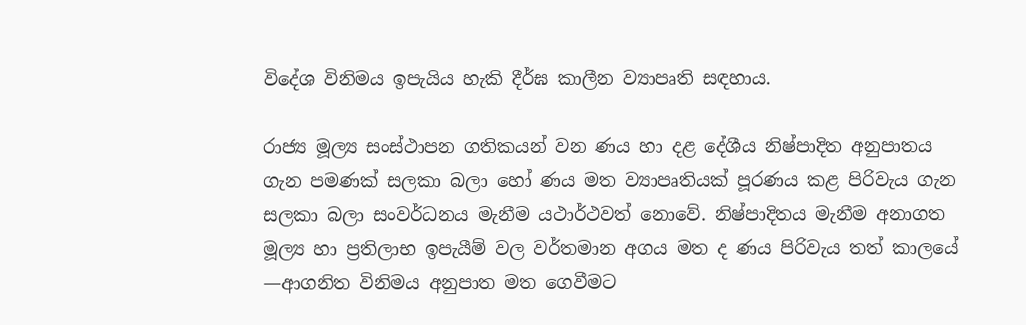විදේශ විනිමය ඉපැයිය හැකි දීර්ඝ කාලීන ව්‍යාපෘති සඳහාය.

රාජ්‍ය මූල්‍ය සංස්ථාපන ගතිකයන් වන ණය හා දළ දේශීය නිෂ්පාදිත අනුපාතය ගැන පමණක් සලකා බලා හෝ ණය මත ව්‍යාපෘතියක් පූරණය කළ පිරිවැය ගැන සලකා බලා සංවර්ධනය මැනීම යථාර්ථවත් නොවේ. නිෂ්පාදිතය මැනීම අනාගත මූල්‍ය හා ප්‍රතිලාභ ඉපැයීම් වල වර්තමාන අගය මත ද ණය පිරිවැය තත් කාලයේ —ආගනිත විනිමය අනුපාත මත ගෙවීමට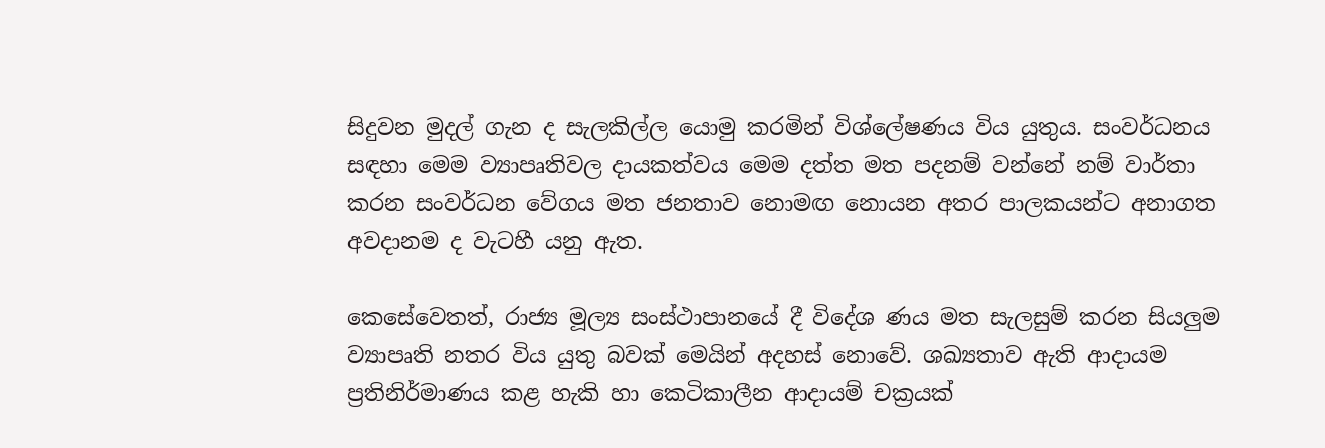සිදුවන මුදල් ගැන ද සැලකිල්ල යොමු කරමින් විශ්ලේෂණය විය යුතුය. සංවර්ධනය සඳහා මෙම ව්‍යාපෘතිවල දායකත්වය මෙම දත්ත මත පදනම් වන්නේ නම් වාර්තා කරන සංවර්ධන වේගය මත ජනතාව නොමඟ නොයන අතර පාලකයන්ට අනාගත අවදානම ද වැටහී යනු ඇත.

කෙසේවෙතත්, රාජ්‍ය මූල්‍ය සංස්ථාපානයේ දී විදේශ ණය මත සැලසුම් කරන සියලුම ව්‍යාපෘති නතර විය යුතු බවක් මෙයින් අදහස් නොවේ. ශඛ්‍යතාව ඇති ආදායම ප්‍රතිනිර්මාණය කළ හැකි හා කෙටිකාලීන ආදායම් චක්‍රයක්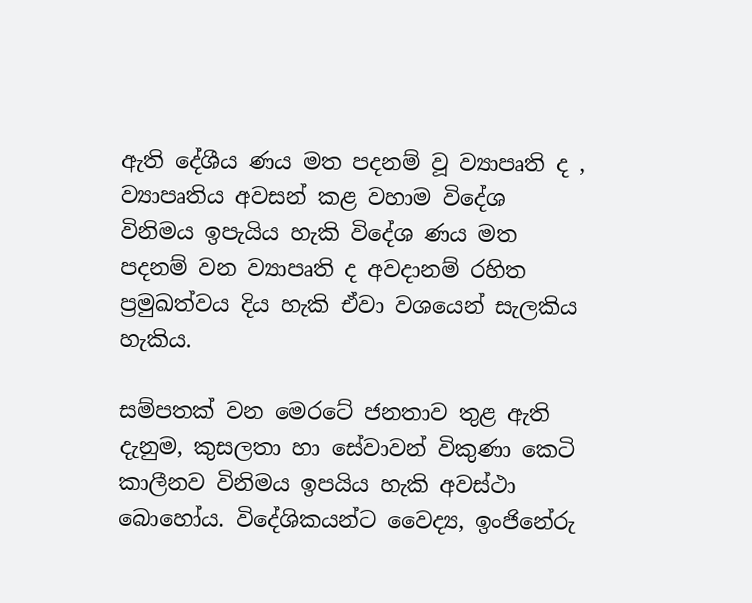ඇති දේශීය ණය මත පදනම් වූ ව්‍යාපෘති ද , ව්‍යාපෘතිය අවසන් කළ වහාම විදේශ විනිමය ඉපැයිය හැකි විදේශ ණය මත පදනම් වන ව්‍යාපෘති ද අවදානම් රහිත ප්‍රමුඛත්වය දිය හැකි ඒවා වශයෙන් සැලකිය හැකිය.

සම්පතක් වන මෙරටේ ජනතාව තුළ ඇති දැනුම, කුසලතා හා සේවාවන් විකුණා කෙටි කාලීනව විනිමය ඉපයිය හැකි අවස්ථා බොහෝය. විදේශිකයන්ට වෛද්‍ය, ඉංජිනේරු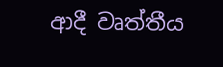ආදී වෘත්තීය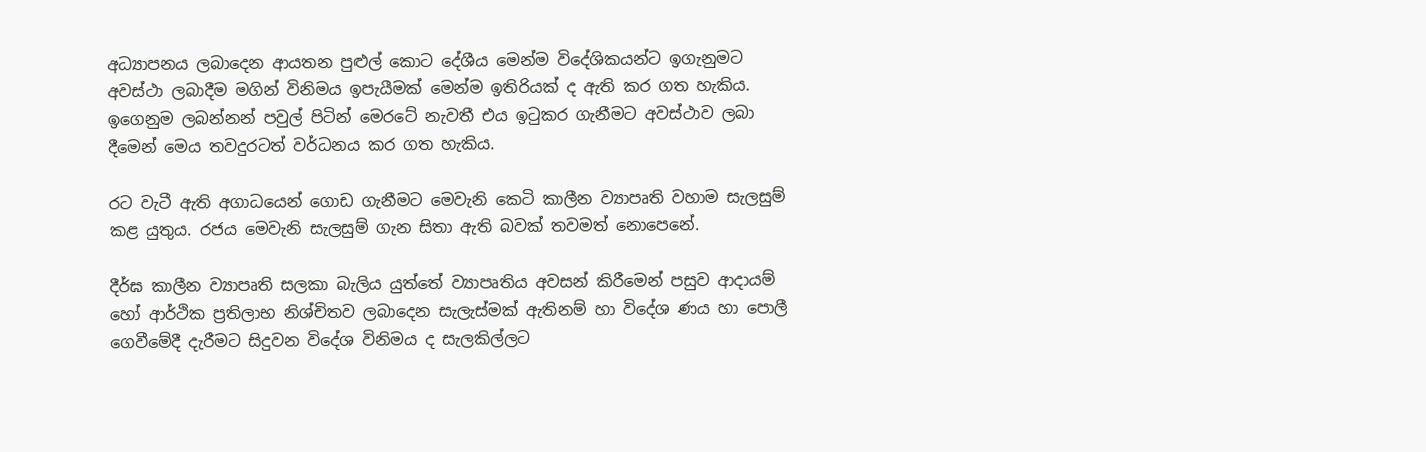අධ්‍යාපනය ලබාදෙන ආයතන පුළුල් කොට දේශීය මෙන්ම විදේශිකයන්ට ඉගැනුමට අවස්ථා ලබාදීම මගින් විනිමය ඉපැයීමක් මෙන්ම ඉතිරියක් ද ඇති කර ගත හැකිය. ඉගෙනුම ලබන්නන් පවුල් පිටින් මෙරටේ නැවතී එය ඉටුකර ගැනීමට අවස්ථාව ලබා දීමෙන් මෙය තවදුරටත් වර්ධනය කර ගත හැකිය.

රට වැටී ඇති අගාධයෙන් ගොඩ ගැනීමට මෙවැනි කෙටි කාලීන ව්‍යාපෘති වහාම සැලසුම් කළ යුතුය. රජය මෙවැනි සැලසුම් ගැන සිතා ඇති බවක් තවමත් නොපෙනේ.

දීර්ඝ කාලීන ව්‍යාපෘති සලකා බැලිය යුත්තේ ව්‍යාපෘතිය අවසන් කිරීමෙන් පසුව ආදායම් හෝ ආර්ථික ප්‍රතිලාභ නිශ්චිතව ලබාදෙන සැලැස්මක් ඇතිනම් හා විදේශ ණය හා පොලී ගෙවීමේදී දැරීමට සිදුවන විදේශ විනිමය ද සැලකිල්ලට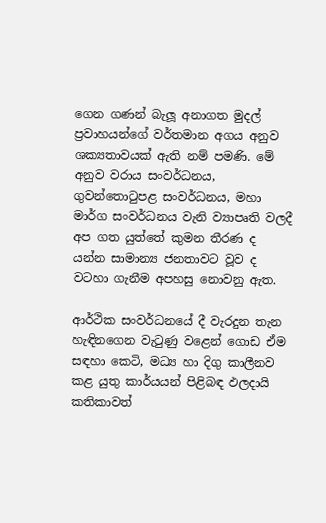ගෙන ගණන් බැලූ අනාගත මුදල් ප්‍රවාහයන්ගේ වර්තමාන අගය අනුව ශක්‍යතාවයක් ඇති නම් පමණි. මේ අනුව වරාය සංවර්ධනය, ගුවන්තොටුපළ සංවර්ධනය, මහා මාර්ග සංවර්ධනය වැනි ව්‍යාපෘති වලදී අප ගත යුත්තේ කුමන තීරණ ද යන්න සාමාන්‍ය ජනතාවට වූව ද වටහා ගැනීම අපහසු නොවනු ඇත.

ආර්ථික සංවර්ධනයේ දී වැරදුන තැන හැඳිනගෙන වැටුණු වළෙන් ගොඩ ඒම සඳහා කෙටි, මධ්‍ය හා දිගු කාලීනව කළ යුතු කාර්යයන් පිළිබඳ ඵලදායි කතිකාවත්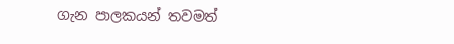ගැන පාලකයන් තවමත්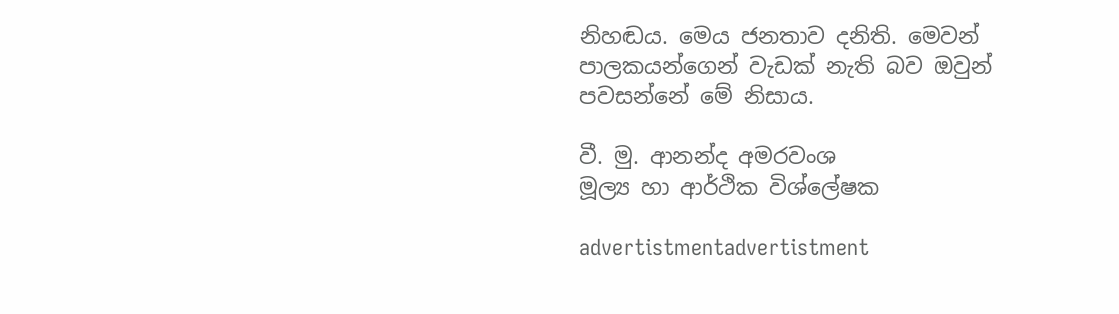නිහඬය. මෙය ජනතාව දනිති. මෙවන් පාලකයන්ගෙන් වැඩක් නැති බව ඔවුන් පවසන්නේ මේ නිසාය.

වී. මු. ආනන්ද අමරවංශ
මූල්‍ය හා ආර්ථික විශ්ලේෂක

advertistmentadvertistment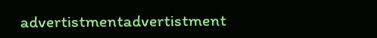advertistmentadvertistment